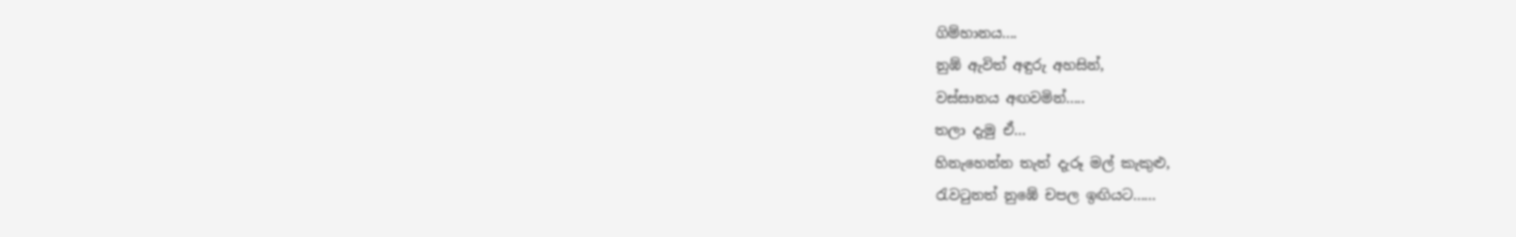ගිම්හානය....
නුඹ් ඇවිත් අඳුරු අහසින්,
වස්සානය අඟවමින්.....
තලා දැමු ඒ...
හිනැහෙන්න තැත් දැරූ මල් කැකුළු,
රැවටුනත් නුඹේ චපල ඉඟියට......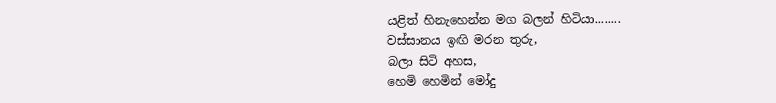යළිත් හිනැහෙන්න මග බලන් හිටියා........
වස්සානය ඉඟි මරන තුරු,
බලා සිටි අහස,
හෙමි හෙමින් මෝදු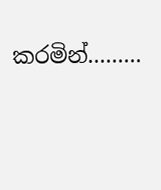කරමින්.........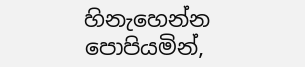හිනැහෙන්න පොපියමින්,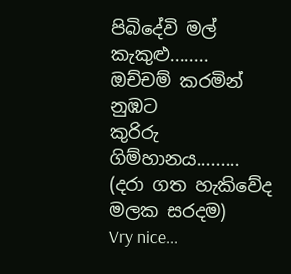පිබිදේවි මල් කැකුළු........
ඔච්චම් කරමින්
නුඹට
කුරිරු ගිම්හානය.........
(දරා ගත හැකිවේද මලක සරදම)
Vry nice...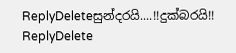ReplyDeleteසුන්දරයි....!!දුක්බරයි!!
ReplyDelete